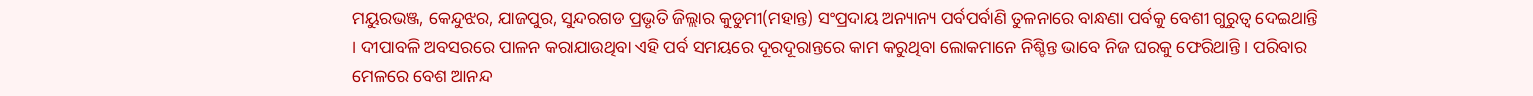ମୟୁରଭଞ୍ଜ, କେନ୍ଦୁଝର, ଯାଜପୁର, ସୁନ୍ଦରଗଡ ପ୍ରଭୃତି ଜିଲ୍ଲାର କୁଡୁମୀ(ମହାନ୍ତ) ସଂପ୍ରଦାୟ ଅନ୍ୟାନ୍ୟ ପର୍ବପର୍ବାଣି ତୁଳନାରେ ବାନ୍ଧଣା ପର୍ବକୁ ବେଶୀ ଗୁରୁତ୍ୱ ଦେଇଥାନ୍ତି । ଦୀପାବଳି ଅବସରରେ ପାଳନ କରାଯାଉଥିବା ଏହି ପର୍ବ ସମୟରେ ଦୂରଦୂରାନ୍ତରେ କାମ କରୁଥିବା ଲୋକମାନେ ନିଶ୍ଚିନ୍ତ ଭାବେ ନିଜ ଘରକୁ ଫେରିଥାନ୍ତି । ପରିବାର ମେଳରେ ବେଶ ଆନନ୍ଦ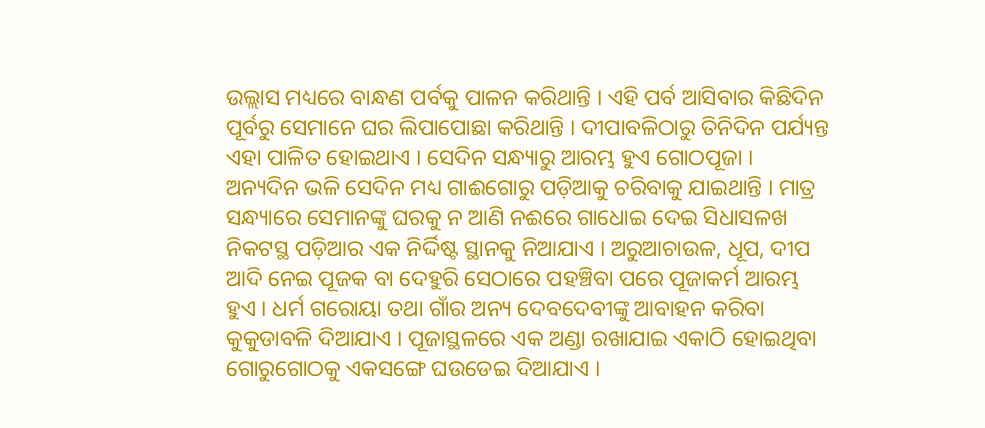ଉଲ୍ଲାସ ମଧ୍ୟରେ ବାନ୍ଧଣ ପର୍ବକୁ ପାଳନ କରିଥାନ୍ତି । ଏହି ପର୍ବ ଆସିବାର କିଛିଦିନ ପୂର୍ବରୁ ସେମାନେ ଘର ଲିପାପୋଛା କରିଥାନ୍ତି । ଦୀପାବଳିଠାରୁ ତିନିଦିନ ପର୍ଯ୍ୟନ୍ତ ଏହା ପାଳିତ ହୋଇଥାଏ । ସେଦିନ ସନ୍ଧ୍ୟାରୁ ଆରମ୍ଭ ହୁଏ ଗୋଠପୂଜା । ଅନ୍ୟଦିନ ଭଳି ସେଦିନ ମଧ୍ୟ ଗାଈଗୋରୁ ପଡ଼ିଆକୁ ଚରିବାକୁ ଯାଇଥାନ୍ତି । ମାତ୍ର ସନ୍ଧ୍ୟାରେ ସେମାନଙ୍କୁ ଘରକୁ ନ ଆଣି ନଈରେ ଗାଧୋଇ ଦେଇ ସିଧାସଳଖ ନିକଟସ୍ଥ ପଡ଼ିଆର ଏକ ନିର୍ଦ୍ଦିଷ୍ଟ ସ୍ଥାନକୁ ନିଆଯାଏ । ଅରୁଆଚାଉଳ, ଧୂପ, ଦୀପ ଆଦି ନେଇ ପୂଜକ ବା ଦେହୁରି ସେଠାରେ ପହଞ୍ଚିବା ପରେ ପୂଜାକର୍ମ ଆରମ୍ଭ ହୁଏ । ଧର୍ମ ଗରୋୟା ତଥା ଗାଁର ଅନ୍ୟ ଦେବଦେବୀଙ୍କୁ ଆବାହନ କରିବା କୁକୁଡାବଳି ଦିଆଯାଏ । ପୂଜାସ୍ଥଳରେ ଏକ ଅଣ୍ଡା ରଖାଯାଇ ଏକାଠି ହୋଇଥିବା ଗୋରୁଗୋଠକୁ ଏକସଙ୍ଗେ ଘଉଡେଇ ଦିଆଯାଏ ।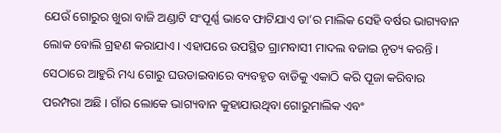ଯେଉଁ ଗୋରୁର ଖୁରା ବାଜି ଅଣ୍ଡାଟି ସଂପୂର୍ଣ୍ଣ ଭାବେ ଫାଟିଯାଏ ତା’ର ମାଲିକ ସେହି ବର୍ଷର ଭାଗ୍ୟବାନ ଲୋକ ବୋଲି ଗ୍ରହଣ କରାଯାଏ । ଏହାପରେ ଉପସ୍ଥିତ ଗ୍ରାମବାସୀ ମାଦଲ ବଜାଇ ନୃତ୍ୟ କରନ୍ତି । ସେଠାରେ ଆହୁରି ମଧ୍ୟ ଗୋରୁ ଘଉଡାଇବାରେ ବ୍ୟବହୃତ ବାଡିକୁ ଏକାଠି କରି ପୂଜା କରିବାର ପରମ୍ପରା ଅଛି । ଗାଁର ଲୋକେ ଭାଗ୍ୟବାନ କୁହାଯାଉଥିବା ଗୋରୁମାଲିକ ଏବଂ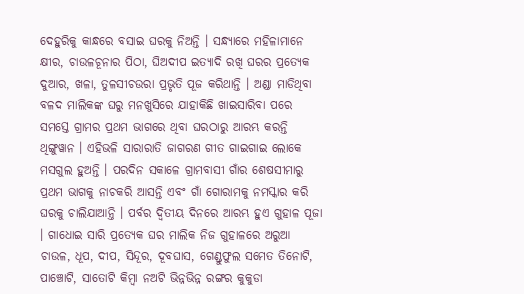ଦେହୁରିକୁ କାନ୍ଧରେ ବସାଇ ଘରକୁ ନିଅନ୍ତି । ସନ୍ଧ୍ୟାରେ ମହିଳାମାନେ କ୍ଷୀର, ଚାଉଳଚୂନାର ପିଠା, ଘିଅଦୀପ ଇତ୍ୟାଦି ରଖି ଘରର ପ୍ରତ୍ୟେକ ଦୁଆର, ଖଳା, ତୁଳସୀଚଉରା ପ୍ରଭୃତି ପୂଜ କରିଥାନ୍ତି । ଅଣ୍ଡା ମାଡିଥିବା ବଳଦ ମାଲିକଙ୍କ ଘରୁ ମନଖୁସିରେ ଯାହାକିଛି ଖାଇସାରିବା ପରେ ସମସ୍ତେ ଗ୍ରାମର ପ୍ରଥମ ଭାଗରେ ଥିବା ଘରଠାରୁ ଆରମ୍ଭ କରନ୍ତି ଥିଙ୍ଗୁୱାନ । ଏହିଭଳି ସାରାରାତି ଜାଗରଣ ଗୀତ ଗାଇଗାଇ ଲୋକେ ମସଗୁଲ ହୁଅନ୍ତି । ପରଦିନ ସକାଳେ ଗ୍ରାମବାସୀ ଗାଁର ଶେଷସୀମାରୁ ପ୍ରଥମ ଭାଗକୁ ନାଚକରି ଆସନ୍ତି ଏବଂ ଗାଁ ଗୋରାମକୁ ନମସ୍କାର କରି ଘରକୁ ଚାଲିଯାଆନ୍ତି । ପର୍ବର ଦ୍ୱିତୀୟ ଦିନରେ ଆରମ୍ଭ ହୁଏ ଗୁହାଳ ପୂଜା । ଗାଧୋଇ ସାରି ପ୍ରତ୍ୟେକ ଘର ମାଲିକ ନିଜ ଗୁହାଳରେ ଅରୁଆ ଚାଉଳ, ଧୂପ, ଦୀପ, ସିନ୍ଦୂର, ଦୂବଘାସ, ଗେଣ୍ଡୁଫୁଲ ସମେତ ତିନୋଟି, ପାଞ୍ଚୋଟି, ସାତୋଟି କିମ୍ବା ନଅଟି ଭିନ୍ନଭିନ୍ନ ରଙ୍ଗର କୁକୁଡା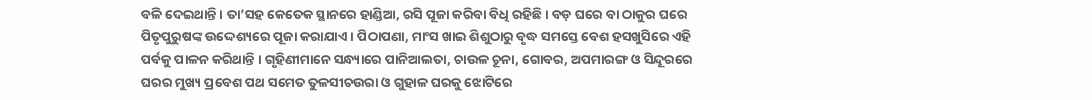ବଳି ଦେଇଥାନ୍ତି । ତା’ସହ କେତେକ ସ୍ଥାନରେ ହାଣ୍ଡିଆ, ରସି ପୂଜା କରିବା ବିଧି ରହିଛି । ବଡ଼ ଘରେ ବା ଠାକୁର ଘରେ ପିତୃପୁରୁଷଙ୍କ ଉଦ୍ଦେଶ୍ୟରେ ପୂଜା କରାଯାଏ । ପିଠାପଣା, ମାଂସ ଖାଇ ଶିଶୁଠାରୁ ବୃଦ୍ଧ ସମସ୍ତେ ବେଶ ହସଖୁସିରେ ଏହି ପର୍ବକୁ ପାଳନ କରିଥାନ୍ତି । ଗୃହିଣୀମାନେ ସନ୍ଧ୍ୟାରେ ପାନିଆଲତା, ଚାଉଳ ଚୂନା, ଗୋବର, ଅପମାରଙ୍ଗ ଓ ସିନ୍ଦୂରରେ ଘରର ମୁଖ୍ୟ ପ୍ରବେଶ ପଥ ସମେତ ତୁଳସୀଚଉରା ଓ ଗୁହାଳ ଘରକୁ ଝୋଟିରେ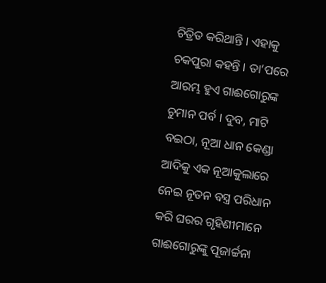ଚିତ୍ରିତ କରିଥାନ୍ତି । ଏହାକୁ ଚକପୁରା କହନ୍ତି । ତା’ପରେ ଆରମ୍ଭ ହୁଏ ଗାଈଗୋରୁଙ୍କ ଚୁମାନ ପର୍ବ । ଦୁବ, ମାଟି ବଇଠା, ନୂଆ ଧାନ କେଣ୍ଡା ଆଦିକୁ ଏକ ନୂଆକୁଲାରେ ନେଇ ନୂତନ ବସ୍ତ୍ର ପରିଧାନ କରି ଘରର ଗୃହିଣୀମାନେ ଗାଈଗୋରୁଙ୍କୁ ପୂଜାର୍ଚ୍ଚନା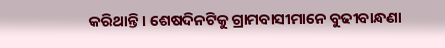କରିଥାନ୍ତି । ଶେଷଦିନଟିକୁ ଗ୍ରାମବାସୀମାନେ ବୁଢୀବାନ୍ଧଣା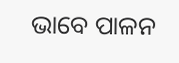ଭାବେ ପାଳନ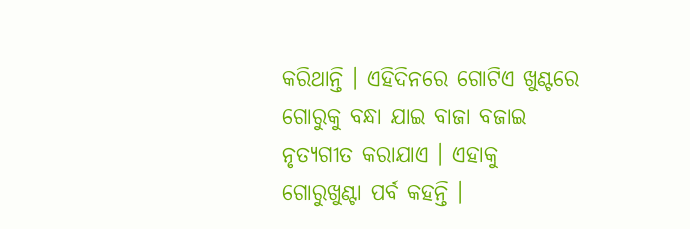କରିଥାନ୍ତି । ଏହିଦିନରେ ଗୋଟିଏ ଖୁଣ୍ଟରେ ଗୋରୁକୁ ବନ୍ଧା ଯାଇ ବାଜା ବଜାଇ ନୃତ୍ୟଗୀତ କରାଯାଏ । ଏହାକୁ ଗୋରୁଖୁଣ୍ଟା ପର୍ବ କହନ୍ତି ।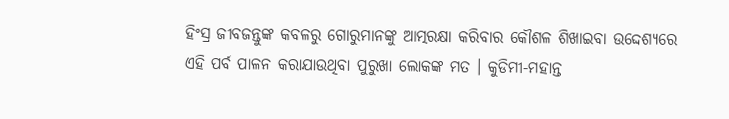ହିଂସ୍ର ଜୀବଜନ୍ତୁଙ୍କ କବଳରୁ ଗୋରୁମାନଙ୍କୁ ଆତ୍ମରକ୍ଷା କରିବାର କୌଶଳ ଶିଖାଇବା ଉଦ୍ଦେଶ୍ୟରେ ଏହି ପର୍ବ ପାଳନ କରାଯାଉଥିବା ପୁରୁଖା ଲୋକଙ୍କ ମତ । କୁଡିମୀ-ମହାନ୍ତ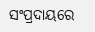ସଂପ୍ରଦାୟରେ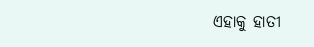ଏହାକୁ ହାତୀ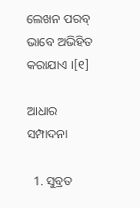ଲେଖନ ପରବ୍ ଭାବେ ଅଭିହିତ କରାଯାଏ ।[୧]

ଆଧାର ସମ୍ପାଦନା

  1. ସୁବ୍ରତ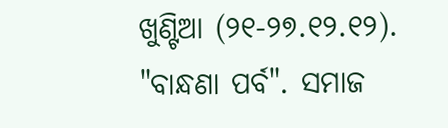ଖୁଣ୍ଟିଆ (୨୧-୨୭.୧୨.୧୨). "ବାନ୍ଧଣା ପର୍ବ". ସମାଜ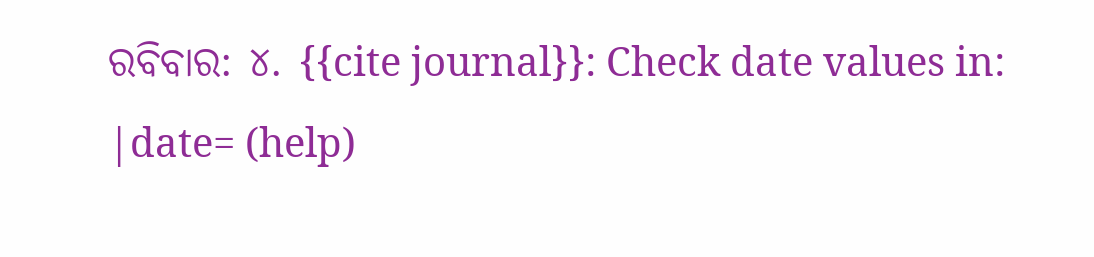ରବିବାର: ୪. {{cite journal}}: Check date values in: |date= (help)